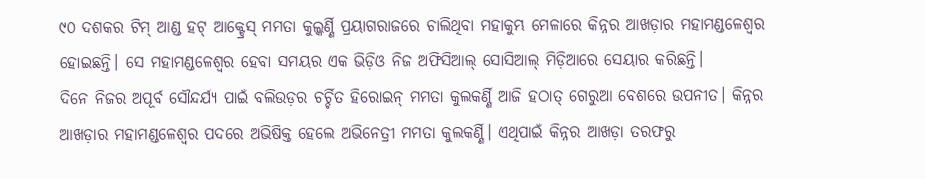୯୦ ଦଶକର ଟିମ୍ ଆଣ୍ଡ ହଟ୍ ଆକ୍ଟ୍ରେସ୍ ମମତା କୁଲ୍କର୍ଣ୍ଣି ପ୍ରୟାଗରାଜରେ ଚାଲିଥିବା ମହାକୁମ୍ଭ ମେଳାରେ କିନ୍ନର ଆଖଡ଼ାର ମହାମଣ୍ଡଳେଶ୍ୱର ହୋଇଛନ୍ତି। ସେ ମହାମଣ୍ଡଳେଶ୍ୱର ହେବା ସମୟର ଏକ ଭିଡ଼ିଓ ନିଜ ଅଫିସିଆଲ୍ ସୋସିଆଲ୍ ମିଡ଼ିଆରେ ସେୟାର କରିଛନ୍ତି।
ଦିନେ ନିଜର ଅପୂର୍ବ ସୌନ୍ଦର୍ଯ୍ୟ ପାଇଁ ବଲିଉଡ଼ର ଚର୍ଚ୍ଚିତ ହିରୋଇନ୍ ମମତା କୁଲକର୍ଣ୍ଣି ଆଜି ହଠାତ୍ ଗେରୁଆ ବେଶରେ ଉପନୀତ। କିନ୍ନର ଆଖଡ଼ାର ମହାମଣ୍ଡଳେଶ୍ୱର ପଦରେ ଅଭିଷିକ୍ତ ହେଲେ ଅଭିନେତ୍ରୀ ମମତା କୁଲକର୍ଣ୍ଣି। ଏଥିପାଇଁ କିନ୍ନର ଆଖଡ଼ା ତରଫରୁ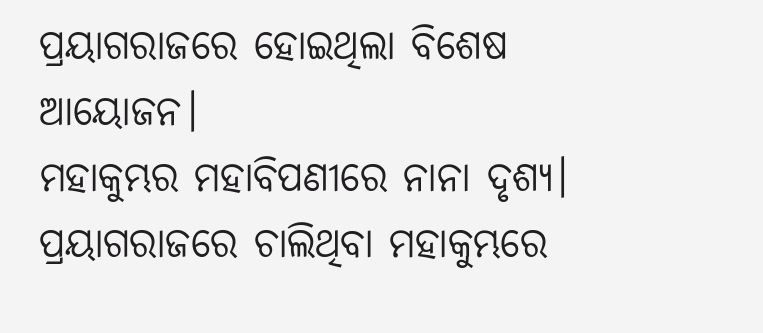ପ୍ରୟାଗରାଜରେ ହୋଇଥିଲା ବିଶେଷ ଆୟୋଜନ।
ମହାକୁମ୍ଭର ମହାବିପଣୀରେ ନାନା ଦୃଶ୍ୟ। ପ୍ରୟାଗରାଜରେ ଚାଲିଥିବା ମହାକୁମ୍ଭରେ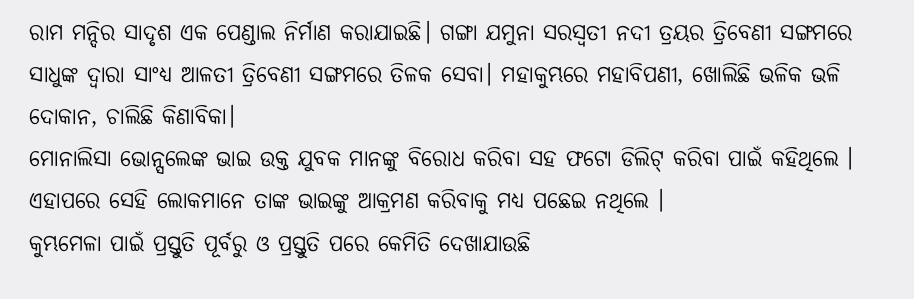ରାମ ମନ୍ଦିର ସାଦୃଶ ଏକ ପେଣ୍ଡାଲ ନିର୍ମାଣ କରାଯାଇଛି। ଗଙ୍ଗା ଯମୁନା ସରସ୍ୱତୀ ନଦୀ ତ୍ରୟର ତ୍ରିବେଣୀ ସଙ୍ଗମରେ ସାଧୁଙ୍କ ଦ୍ୱାରା ସାଂଧ୍ୟ ଆଳତୀ ତ୍ରିବେଣୀ ସଙ୍ଗମରେ ତିଳକ ସେବା। ମହାକୁମ୍ଭରେ ମହାବିପଣୀ, ଖୋଲିଛି ଭଳିକ ଭଳି ଦୋକାନ, ଚାଲିଛି କିଣାବିକା।
ମୋନାଲିସା ଭୋନ୍ସଲେଙ୍କ ଭାଇ ଉକ୍ତ ଯୁବକ ମାନଙ୍କୁ ବିରୋଧ କରିବା ସହ ଫଟୋ ଡିଲିଟ୍ କରିବା ପାଇଁ କହିଥିଲେ । ଏହାପରେ ସେହି ଲୋକମାନେ ତାଙ୍କ ଭାଇଙ୍କୁ ଆକ୍ରମଣ କରିବାକୁ ମଧ୍ୟ ପଛେଇ ନଥିଲେ ।
କୁମ୍ଭମେଳା ପାଇଁ ପ୍ରସ୍ତୁତି ପୂର୍ବରୁ ଓ ପ୍ରସ୍ତୁତି ପରେ କେମିତି ଦେଖାଯାଉଛି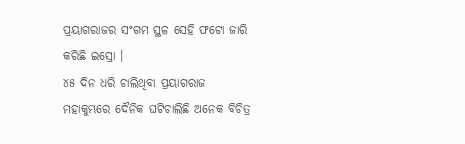ପ୍ରୟାଗରାଜର ସଂଗମ ସ୍ଥଳ ସେହି ଫଟୋ ଜାରି କରିଛି ଇସ୍ରୋ ।
୪୫ ଦିନ ଧରି ଚାଲିଥିବା ପ୍ରୟାଗରାଜ ମହାକୁମ୍ଭରେ ଦୈନିକ ଘଟିଚାଲିଛି ଅନେକ ବିଚିତ୍ର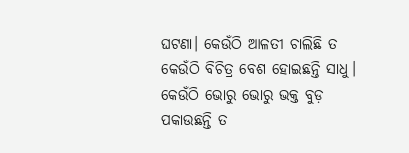ଘଟଣା। କେଉଁଠି ଆଳତୀ ଚାଲିଛି ତ କେଉଁଠି ବିଚିତ୍ର ବେଶ ହୋଇଛନ୍ତି ସାଧୁ। କେଉଁଠି ଭୋରୁ ଭୋରୁ ଭକ୍ତ ବୁଡ଼ ପକାଉଛନ୍ତି ତ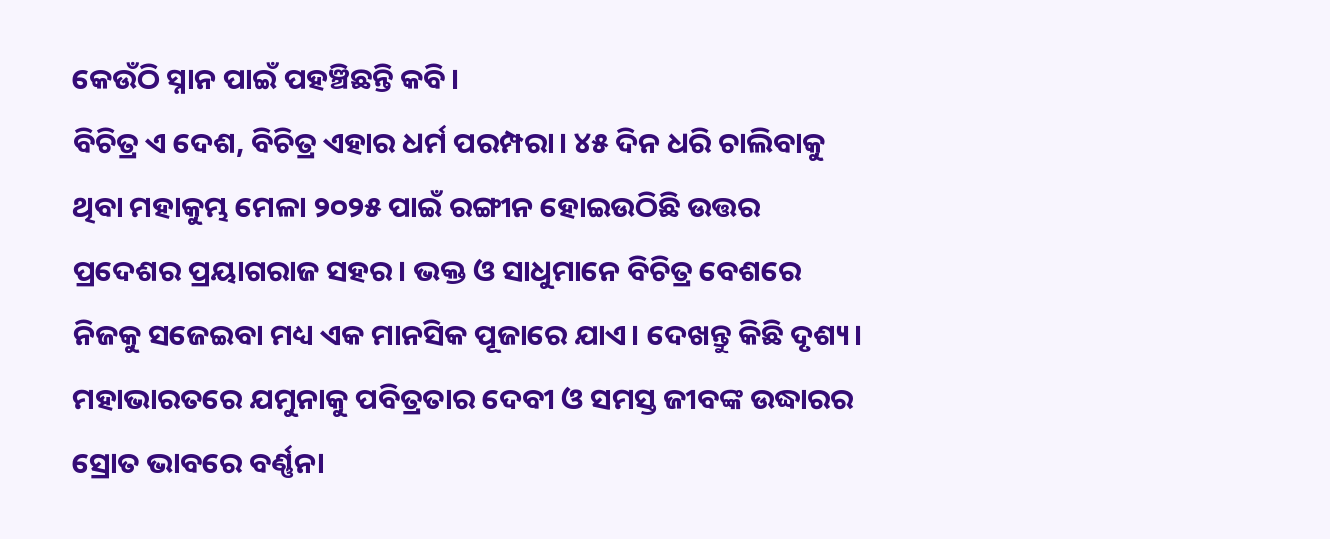କେଉଁଠି ସ୍ନାନ ପାଇଁ ପହଞ୍ଚିଛନ୍ତି କବି।
ବିଚିତ୍ର ଏ ଦେଶ, ବିଚିତ୍ର ଏହାର ଧର୍ମ ପରମ୍ପରା। ୪୫ ଦିନ ଧରି ଚାଲିବାକୁ ଥିବା ମହାକୁମ୍ଭ ମେଳା ୨୦୨୫ ପାଇଁ ରଙ୍ଗୀନ ହୋଇଉଠିଛି ଉତ୍ତର ପ୍ରଦେଶର ପ୍ରୟାଗରାଜ ସହର। ଭକ୍ତ ଓ ସାଧୁମାନେ ବିଚିତ୍ର ବେଶରେ ନିଜକୁ ସଜେଇବା ମଧ୍ୟ ଏକ ମାନସିକ ପୂଜାରେ ଯାଏ। ଦେଖନ୍ତୁ କିଛି ଦୃଶ୍ୟ।
ମହାଭାରତରେ ଯମୁନାକୁ ପବିତ୍ରତାର ଦେବୀ ଓ ସମସ୍ତ ଜୀବଙ୍କ ଉଦ୍ଧାରର ସ୍ରୋତ ଭାବରେ ବର୍ଣ୍ଣନା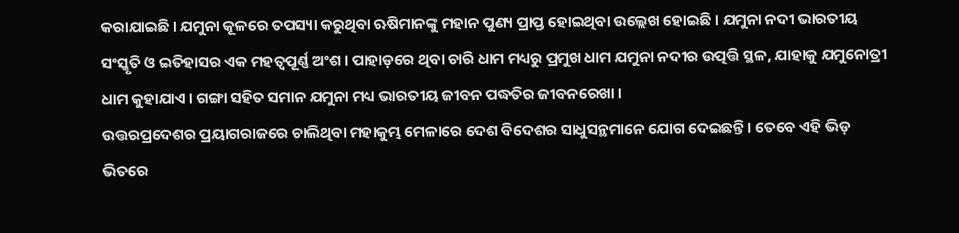କରାଯାଇଛି । ଯମୁନା କୂଳରେ ତପସ୍ୟା କରୁଥିବା ଋଷିମାନଙ୍କୁ ମହାନ ପୁଣ୍ୟ ପ୍ରାପ୍ତ ହୋଇଥିବା ଉଲ୍ଲେଖ ହୋଇଛି । ଯମୁନା ନଦୀ ଭାରତୀୟ ସଂସ୍କୃତି ଓ ଇତିହାସର ଏକ ମହତ୍ୱପୂର୍ଣ୍ଣ ଅଂଶ । ପାହାଡ଼ରେ ଥିବା ଚାରି ଧାମ ମଧ୍ୟରୁ ପ୍ରମୁଖ ଧାମ ଯମୁନା ନଦୀର ଉତ୍ପତ୍ତି ସ୍ଥଳ, ଯାହାକୁ ଯମୁନୋତ୍ରୀ ଧାମ କୁହାଯାଏ । ଗଙ୍ଗା ସହିତ ସମାନ ଯମୁନା ମଧ୍ୟ ଭାରତୀୟ ଜୀବନ ପଦ୍ଧତିର ଜୀବନରେଖା ।
ଉତ୍ତରପ୍ରଦେଶର ପ୍ରୟାଗରାଜରେ ଚାଲିଥିବା ମହାକୁମ୍ଭ ମେଳାରେ ଦେଶ ବିଦେଶର ସାଧୁସନ୍ଥମାନେ ଯୋଗ ଦେଇଛନ୍ତି । ତେବେ ଏହି ଭିଡ଼ ଭିତରେ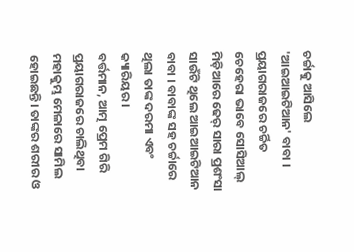ଚର୍ଚ୍ଚାକୁ ଆସିଲେ 'ଆଇଆଇଟିଆନ' ବାବା । ପ୍ରୟାଗରାଜରେ ଚର୍ଚ୍ଚିତ ଚେହେରା ଭାବେ ସୋସିଆଲ୍ ମିଡ଼ିଆରେ ଢେର୍ ସାରା ପ୍ରଶଂସା ସାଉଁଟି ଥିଲେ ଆଇଆଇଟିଆନ ବାବା । ବାବାଙ୍କ ସହ ଚର୍ଚ୍ଚାରେ ଥିଲା ତାଙ୍କ ଦରମା ଏବଂ କ୍ୟାରିୟର ।
ବର୍ତ୍ତମାନ, ଆତ୍ମ ପ୍ରେମ ଗିରି ପ୍ରୟାଗରାଜରେ ଚାଲିଥିବା ମହାକୁମ୍ଭ ମେଳାରେ ସାମିଲ ହୋଇଛନ୍ତି। ତାଙ୍କର ଶରୀର ଓ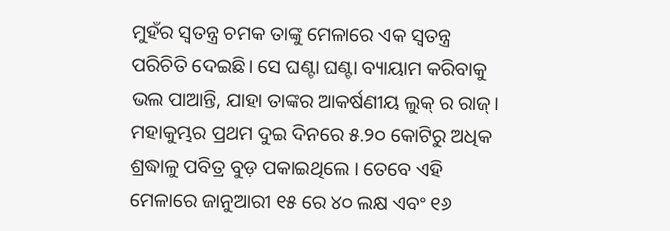ମୁହଁର ସ୍ୱତନ୍ତ୍ର ଚମକ ତାଙ୍କୁ ମେଳାରେ ଏକ ସ୍ୱତନ୍ତ୍ର ପରିଚିତି ଦେଇଛି। ସେ ଘଣ୍ଟା ଘଣ୍ଟା ବ୍ୟାୟାମ କରିବାକୁ ଭଲ ପାଆନ୍ତି, ଯାହା ତାଙ୍କର ଆକର୍ଷଣୀୟ ଲୁକ୍ ର ରାଜ୍।
ମହାକୁମ୍ଭର ପ୍ରଥମ ଦୁଇ ଦିନରେ ୫.୨୦ କୋଟିରୁ ଅଧିକ ଶ୍ରଦ୍ଧାଳୁ ପବିତ୍ର ବୁଡ଼ ପକାଇଥିଲେ । ତେବେ ଏହି ମେଳାରେ ଜାନୁଆରୀ ୧୫ ରେ ୪୦ ଲକ୍ଷ ଏବଂ ୧୬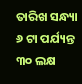ତାରିଖ ସନ୍ଧ୍ୟା ୬ ଟା ପର୍ଯ୍ୟନ୍ତ ୩୦ ଲକ୍ଷ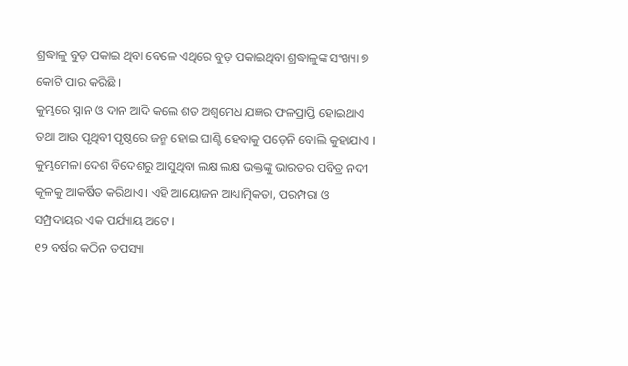ଶ୍ରଦ୍ଧାଳୁ ବୁଡ଼ ପକାଇ ଥିବା ବେଳେ ଏଥିରେ ବୁଡ଼ ପକାଇଥିବା ଶ୍ରଦ୍ଧାଳୁଙ୍କ ସଂଖ୍ୟା ୭ କୋଟି ପାର କରିଛି ।
କୁମ୍ଭରେ ସ୍ନାନ ଓ ଦାନ ଆଦି କଲେ ଶତ ଅଶ୍ୱମେଧ ଯଜ୍ଞର ଫଳପ୍ରାପ୍ତି ହୋଇଥାଏ ତଥା ଆଉ ପୃଥିବୀ ପୃଷ୍ଠରେ ଜନ୍ମ ହୋଇ ଘାଣ୍ଟି ହେବାକୁ ପଡ଼େନି ବୋଲି କୁହାଯାଏ । କୁମ୍ଭମେଳା ଦେଶ ବିଦେଶରୁ ଆସୁଥିବା ଲକ୍ଷ ଲକ୍ଷ ଭକ୍ତଙ୍କୁ ଭାରତର ପବିତ୍ର ନଦୀ କୂଳକୁ ଆକର୍ଷିତ କରିଥାଏ। ଏହି ଆୟୋଜନ ଆଧ୍ୟାତ୍ମିକତା, ପରମ୍ପରା ଓ ସମ୍ପ୍ରଦାୟର ଏକ ପର୍ଯ୍ୟାୟ ଅଟେ ।
୧୨ ବର୍ଷର କଠିନ ତପସ୍ୟା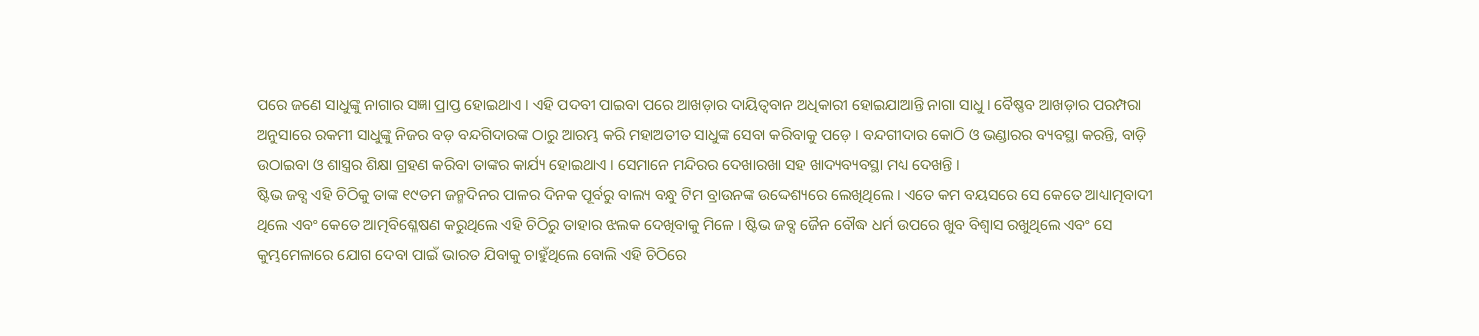ପରେ ଜଣେ ସାଧୁଙ୍କୁ ନାଗାର ସଜ୍ଞା ପ୍ରାପ୍ତ ହୋଇଥାଏ । ଏହି ପଦବୀ ପାଇବା ପରେ ଆଖଡ଼ାର ଦାୟିତ୍ୱବାନ ଅଧିକାରୀ ହୋଇଯାଆନ୍ତି ନାଗା ସାଧୁ । ବୈଷ୍ଣବ ଆଖଡ଼ାର ପରମ୍ପରା ଅନୁସାରେ ରକମୀ ସାଧୁଙ୍କୁ ନିଜର ବଡ଼ ବନ୍ଦଗିଦାରଙ୍କ ଠାରୁ ଆରମ୍ଭ କରି ମହାଅତୀତ ସାଧୁଙ୍କ ସେବା କରିବାକୁ ପଡ଼େ । ବନ୍ଦଗୀଦାର କୋଠି ଓ ଭଣ୍ଡାରର ବ୍ୟବସ୍ଥା କରନ୍ତି, ବାଡ଼ି ଉଠାଇବା ଓ ଶାସ୍ତ୍ରର ଶିକ୍ଷା ଗ୍ରହଣ କରିବା ତାଙ୍କର କାର୍ଯ୍ୟ ହୋଇଥାଏ । ସେମାନେ ମନ୍ଦିରର ଦେଖାରଖା ସହ ଖାଦ୍ୟବ୍ୟବସ୍ଥା ମଧ୍ୟ ଦେଖନ୍ତି ।
ଷ୍ଟିଭ ଜବ୍ସ ଏହି ଚିଠିକୁ ତାଙ୍କ ୧୯ତମ ଜନ୍ମଦିନର ପାଳର ଦିନକ ପୂର୍ବରୁ ବାଲ୍ୟ ବନ୍ଧୁ ଟିମ ବ୍ରାଉନଙ୍କ ଉଦ୍ଦେଶ୍ୟରେ ଲେଖିଥିଲେ । ଏତେ କମ ବୟସରେ ସେ କେତେ ଆଧ୍ୟାତ୍ମବାଦୀ ଥିଲେ ଏବଂ କେତେ ଆତ୍ମବିଶ୍ଳେଷଣ କରୁଥିଲେ ଏହି ଚିଠିରୁ ତାହାର ଝଲକ ଦେଖିବାକୁ ମିଳେ । ଷ୍ଟିଭ ଜବ୍ସ ଜୈନ ବୌଦ୍ଧ ଧର୍ମ ଉପରେ ଖୁବ ବିଶ୍ୱାସ ରଖୁଥିଲେ ଏବଂ ସେ କୁମ୍ଭମେଳାରେ ଯୋଗ ଦେବା ପାଇଁ ଭାରତ ଯିବାକୁ ଚାହୁଁଥିଲେ ବୋଲି ଏହି ଚିଠିରେ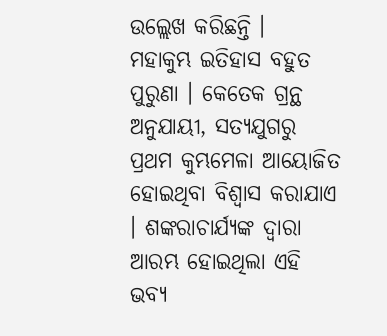ଉଲ୍ଲେଖ କରିଛନ୍ତି ।
ମହାକୁମ୍ଭ ଇତିହାସ ବହୁତ ପୁରୁଣା । କେତେକ ଗ୍ରନ୍ଥ ଅନୁଯାୟୀ, ସତ୍ୟଯୁଗରୁ ପ୍ରଥମ କୁମ୍ଭମେଳା ଆୟୋଜିତ ହୋଇଥିବା ବିଶ୍ୱାସ କରାଯାଏ । ଶଙ୍କରାଚାର୍ଯ୍ୟଙ୍କ ଦ୍ୱାରା ଆରମ୍ଭ ହୋଇଥିଲା ଏହି ଭବ୍ୟ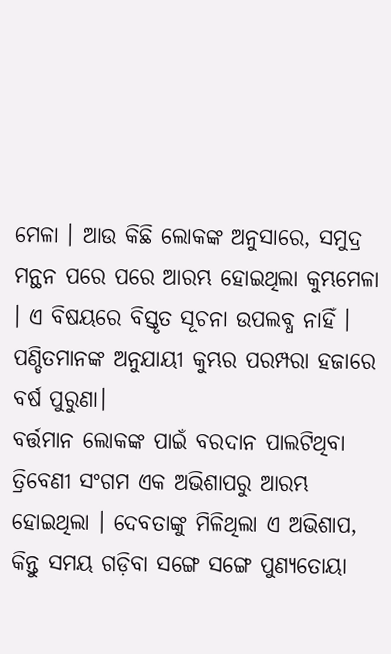ମେଳା । ଆଉ କିଛି ଲୋକଙ୍କ ଅନୁସାରେ, ସମୁଦ୍ର ମନ୍ଥନ ପରେ ପରେ ଆରମ୍ଭ ହୋଇଥିଲା କୁମ୍ଭମେଳା । ଏ ବିଷୟରେ ବିସ୍ତୃତ ସୂଚନା ଉପଲବ୍ଧ ନାହିଁ । ପଣ୍ଡିତମାନଙ୍କ ଅନୁଯାୟୀ କୁମ୍ଭର ପରମ୍ପରା ହଜାରେ ବର୍ଷ ପୁରୁଣା।
ବର୍ତ୍ତମାନ ଲୋକଙ୍କ ପାଇଁ ବରଦାନ ପାଲଟିଥିବା ତ୍ରିବେଣୀ ସଂଗମ ଏକ ଅଭିଶାପରୁ ଆରମ୍ଭ ହୋଇଥିଲା । ଦେବତାଙ୍କୁ ମିଳିଥିଲା ଏ ଅଭିଶାପ, କିନ୍ତୁ ସମୟ ଗଡ଼ିବା ସଙ୍ଗେ ସଙ୍ଗେ ପୁଣ୍ୟତୋୟା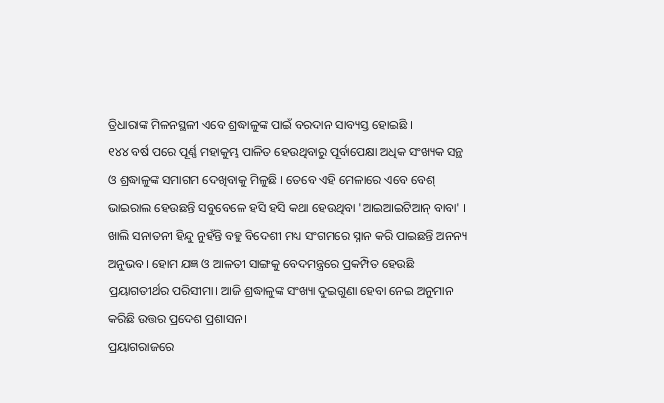ତ୍ରିଧାରାଙ୍କ ମିଳନସ୍ଥଳୀ ଏବେ ଶ୍ରଦ୍ଧାଳୁଙ୍କ ପାଇଁ ବରଦାନ ସାବ୍ୟସ୍ତ ହୋଇଛି ।
୧୪୪ ବର୍ଷ ପରେ ପୂର୍ଣ୍ଣ ମହାକୁମ୍ଭ ପାଳିତ ହେଉଥିବାରୁ ପୂର୍ବାପେକ୍ଷା ଅଧିକ ସଂଖ୍ୟକ ସନ୍ଥ ଓ ଶ୍ରଦ୍ଧାଳୁଙ୍କ ସମାଗମ ଦେଖିବାକୁ ମିଳୁଛି । ତେବେ ଏହି ମେଳାରେ ଏବେ ବେଶ୍ ଭାଇରାଲ ହେଉଛନ୍ତି ସବୁବେଳେ ହସି ହସି କଥା ହେଉଥିବା 'ଆଇଆଇଟିଆନ୍ ବାବା' ।
ଖାଲି ସନାତନୀ ହିନ୍ଦୁ ନୁହଁନ୍ତି ବହୁ ବିଦେଶୀ ମଧ୍ୟ ସଂଗମରେ ସ୍ନାନ କରି ପାଇଛନ୍ତି ଅନନ୍ୟ ଅନୁଭବ। ହୋମ ଯଜ୍ଞ ଓ ଆଳତୀ ସାଙ୍ଗକୁ ବେଦମନ୍ତ୍ରରେ ପ୍ରକମ୍ପିତ ହେଉଛି ପ୍ରୟାଗତୀର୍ଥର ପରିସୀମା। ଆଜି ଶ୍ରଦ୍ଧାଳୁଙ୍କ ସଂଖ୍ୟା ଦୁଇଗୁଣା ହେବା ନେଇ ଅନୁମାନ କରିଛି ଉତ୍ତର ପ୍ରଦେଶ ପ୍ରଶାସନ।
ପ୍ରୟାଗରାଜରେ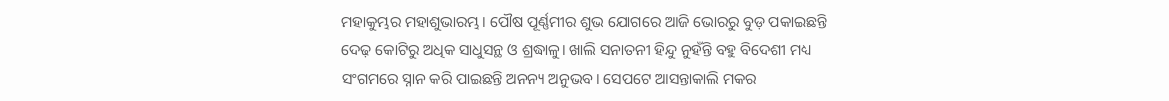ମହାକୁମ୍ଭର ମହାଶୁଭାରମ୍ଭ। ପୌଷ ପୂର୍ଣ୍ଣମୀର ଶୁଭ ଯୋଗରେ ଆଜି ଭୋରରୁ ବୁଡ଼ ପକାଇଛନ୍ତି ଦେଢ଼ କୋଟିରୁ ଅଧିକ ସାଧୁସନ୍ଥ ଓ ଶ୍ରଦ୍ଧାଳୁ। ଖାଲି ସନାତନୀ ହିନ୍ଦୁ ନୁହଁନ୍ତି ବହୁ ବିଦେଶୀ ମଧ୍ୟ ସଂଗମରେ ସ୍ନାନ କରି ପାଇଛନ୍ତି ଅନନ୍ୟ ଅନୁଭବ। ସେପଟେ ଆସନ୍ତାକାଲି ମକର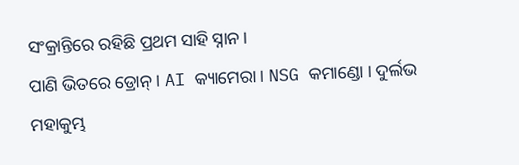ସଂକ୍ରାନ୍ତିରେ ରହିଛି ପ୍ରଥମ ସାହି ସ୍ନାନ।
ପାଣି ଭିତରେ ଡ୍ରୋନ୍ । AI କ୍ୟାମେରା । NSG କମାଣ୍ଡୋ । ଦୁର୍ଲଭ ମହାକୁମ୍ଭ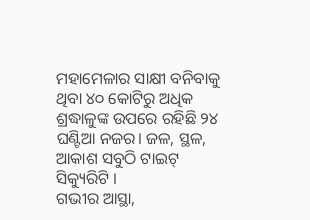ମହାମେଳାର ସାକ୍ଷୀ ବନିବାକୁ ଥିବା ୪୦ କୋଟିରୁ ଅଧିକ ଶ୍ରଦ୍ଧାଳୁଙ୍କ ଉପରେ ରହିଛି ୨୪ ଘଣ୍ଟିଆ ନଜର। ଜଳ, ସ୍ଥଳ, ଆକାଶ ସବୁଠି ଟାଇଟ୍ ସିକ୍ୟୁରିଟି ।
ଗଭୀର ଆସ୍ଥା,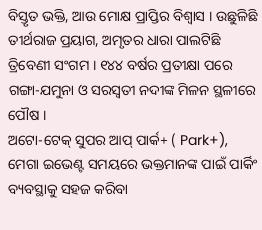ବିସ୍ତୃତ ଭକ୍ତି, ଆଉ ମୋକ୍ଷ ପ୍ରାପ୍ତିର ବିଶ୍ବାସ । ଉଛୁଳିଛି ତୀର୍ଥରାଜ ପ୍ରୟାଗ, ଅମୃତର ଧାରା ପାଲଟିଛି ତ୍ରିବେଣୀ ସଂଗମ । ୧୪୪ ବର୍ଷର ପ୍ରତୀକ୍ଷା ପରେ ଗଙ୍ଗା-ଯମୁନା ଓ ସରସ୍ବତୀ ନଦୀଙ୍କ ମିଳନ ସ୍ଥଳୀରେ ପୌଷ ।
ଅଟୋ-ଟେକ୍ ସୁପର ଆପ୍ ପାର୍କ+ ( Park+), ମେଗା ଇଭେଣ୍ଟ ସମୟରେ ଭକ୍ତମାନଙ୍କ ପାଇଁ ପାର୍କିଂ ବ୍ୟବସ୍ଥାକୁ ସହଜ କରିବା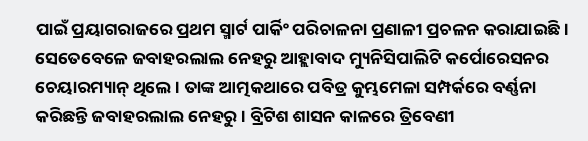ପାଇଁ ପ୍ରୟାଗରାଜରେ ପ୍ରଥମ ସ୍ମାର୍ଟ ପାର୍କିଂ ପରିଚାଳନା ପ୍ରଣାଳୀ ପ୍ରଚଳନ କରାଯାଇଛି।
ସେତେବେଳେ ଜବାହରଲାଲ ନେହରୁ ଆହ୍ଲାବାଦ ମ୍ୟୁନିସିପାଲିଟି କର୍ପୋରେସନର ଚେୟାରମ୍ୟାନ୍ ଥିଲେ । ତାଙ୍କ ଆତ୍ମକଥାରେ ପବିତ୍ର କୁମ୍ଭମେଳା ସମ୍ପର୍କରେ ବର୍ଣ୍ଣନା କରିଛନ୍ତି ଜବାହରଲାଲ ନେହରୁ । ବ୍ରିଟିଶ ଶାସନ କାଳରେ ତ୍ରିବେଣୀ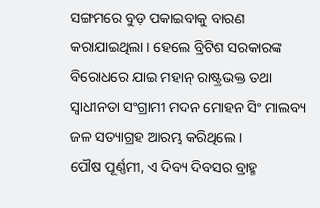ସଙ୍ଗମରେ ବୁଡ଼ ପକାଇବାକୁ ବାରଣ କରାଯାଇଥିଲା । ହେଲେ ବ୍ରିଟିଶ ସରକାରଙ୍କ ବିରୋଧରେ ଯାଇ ମହାନ୍ ରାଷ୍ଟ୍ରଭକ୍ତ ତଥା ସ୍ୱାଧୀନତା ସଂଗ୍ରାମୀ ମଦନ ମୋହନ ସିଂ ମାଲବ୍ୟ ଜଳ ସତ୍ୟାଗ୍ରହ ଆରମ୍ଭ କରିଥିଲେ ।
ପୌଷ ପୂର୍ଣ୍ଣମୀ, ଏ ଦିବ୍ୟ ଦିବସର ବ୍ରାହ୍ମ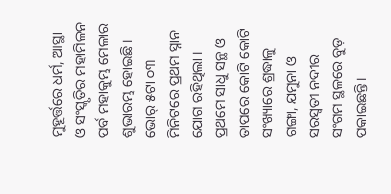ମୁହୂର୍ତ୍ତରେ ଧର୍ମ, ଆସ୍ଥା ଓ ସଂସ୍କୃତିର ମହାମିଳନ ପର୍ବ ମହାକୁମ୍ଭ ମେଳାର ଶୁଭାରମ୍ଭ ହୋଇଛି। ଭୋର୍ ୫ଟା ୦୩ ମିନିଟରେ ପ୍ରଥମ ସ୍ନାନ ଯୋଗ ରହିଥିଲା । ପ୍ରଥମେ ସାଧୁ ସନ୍ଥ ଓ ତାପରେ କୋଟି କୋଟି ସଂଖ୍ୟାରେ ଶ୍ରଦ୍ଧାଳୁ ଗଙ୍ଗା, ଯମୁନା ଓ ସରସ୍ବତୀ ନଦୀର ସଂଗମ ସ୍ଥଳରେ ବୁଡ଼ ପକାଇଛନ୍ତି।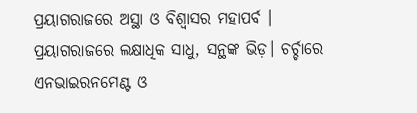ପ୍ରୟାଗରାଜରେ ଅସ୍ଥା ଓ ବିଶ୍ୱାସର ମହାପର୍ବ । ପ୍ରୟାଗରାଜରେ ଲକ୍ଷାଧିକ ସାଧୁ, ସନ୍ଥଙ୍କ ଭିଡ଼। ଚର୍ଚ୍ଚାରେ ଏନଭାଇରନମେଣ୍ଟ ଓ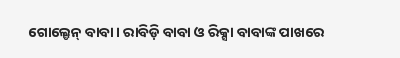ଗୋଲ୍ଡେନ୍ ବାବା। ରାବିଡ଼ି ବାବା ଓ ରିକ୍ସା ବାବାଙ୍କ ପାଖରେ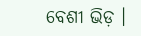ବେଶୀ ଭିଡ଼ ।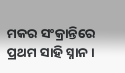ମକର ସଂକ୍ରାନ୍ତିରେ ପ୍ରଥମ ସାହି ସ୍ନାନ।